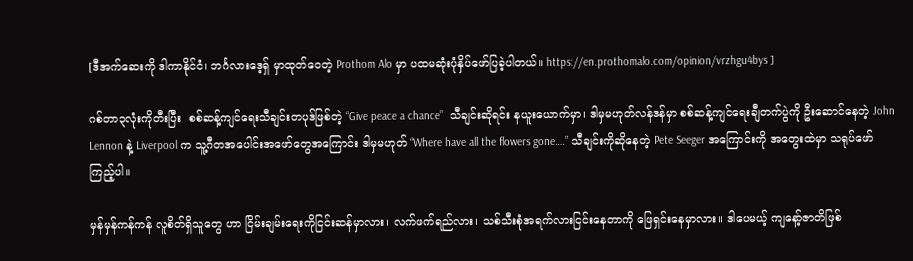[ဒီအက်ဆေးကို ဒါကာနိုင်ငံ၊ ဘင်္ဂလားဒေ့ရှ် မှာထုတ်ဝေတဲ့ Prothom Alo မှာ ပထမဆုံးပုံနှိပ်ဖော်ပြခဲ့ပါတယ်။ https://en.prothomalo.com/opinion/vrzhgu4bys ]

ဂစ်တာ၃လုံးကိုတီးပြီး  စစ်ဆန့်ကျင်ရေးသီချင်းတပုဒ်ဖြစ်တဲ့ “Give peace a chance”  သီချင်းဆိုရင်း နယူးယောက်မှာ၊ ဒါမှမဟုတ်လန်ဒန်မှာ စစ်ဆန့်ကျင်ရေးချီတက်ပွဲကို ဦးဆောင်နေတဲ့ John Lennon နဲ့ Liverpool က သူ့ဂီတအပေါင်းအဖော်တွေအကြောင်း ဒါမှမဟုတ် “Where have all the flowers gone….” သီချင်းကိုဆိုနေတဲ့ Pete Seeger အကြောင်းကို အတွေးထဲမှာ သရုပ်ဖော်ကြည့်ပါ။

မှန်မှန်ကန်ကန် လူစိတ်ရှိသူတွေ ဟာ ငြိမ်းချမ်းရေးကိုငြင်းဆန်မှာလား၊ လက်ဖက်ရည်လား၊ သစ်သီးစုံအရက်လားငြင်းနေတာကို ဖြေရှင်းနေမှာလား။ ဒါပေမယ့် ကျနော့်ဇာတိဖြစ်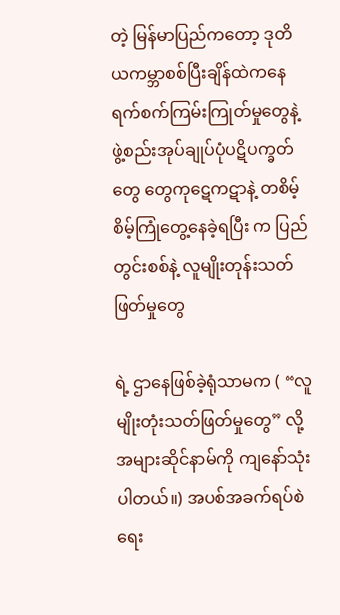တဲ့ မြန်မာပြည်ကတော့ ဒုတိယကမ္ဘာစစ်ပြီးချိန်ထဲကနေ  ရက်စက်ကြမ်းကြုတ်မှုတွေနဲ့ ဖွဲ့စည်းအုပ်ချုပ်ပုံပဋိပက္ခတ်တွေ တွေကုဋေကဋာနဲ့ တစိမ့်စိမ့်ကြုံတွေ့နေခဲ့ရပြီး က ပြည်တွင်းစစ်နဲ့ လူမျိုးတုန်းသတ်ဖြတ်မှုတွေ

ရဲ့ ဌာနေဖြစ်ခဲ့ရုံသာမက ( “လူမျိုးတုံးသတ်ဖြတ်မှုတွေ” လို့ အများဆိုင်နာမ်ကို ကျနော်သုံးပါတယ်။) အပစ်အခက်ရပ်စဲရေး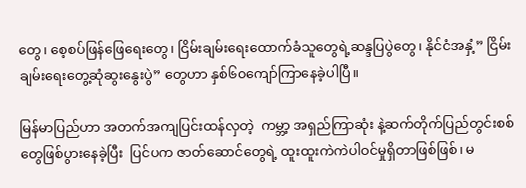တွေ၊ စေ့စပ်ဖြန်ဖြေရေးတွေ၊ ငြိမ်းချမ်းရေးထောက်ခံသူတွေရဲ့ဆန္ဒပြပွဲတွေ၊ နိုင်ငံအနှံ့” ငြိမ်းချမ်းရေးတွေ့ဆုံဆွးနွေးပွဲ” တွေဟာ နှစ်၆၀ကျော်ကြာနေခဲ့ပါပြီ။

မြန်မာပြည်ဟာ အတက်အကျပြင်းထန်လှတဲ့  ကမ္ဘာ့ အရှည်ကြာဆုံး နဲ့ဆက်တိုက်ပြည်တွင်းစစ်တွေဖြစ်ပွားနေခဲ့ပြီး  ပြင်ပက ဇာတ်ဆောင်တွေရဲ့ ထူးထူးကဲကဲပါဝင်မှုရှိတာဖြစ်ဖြစ်၊ မ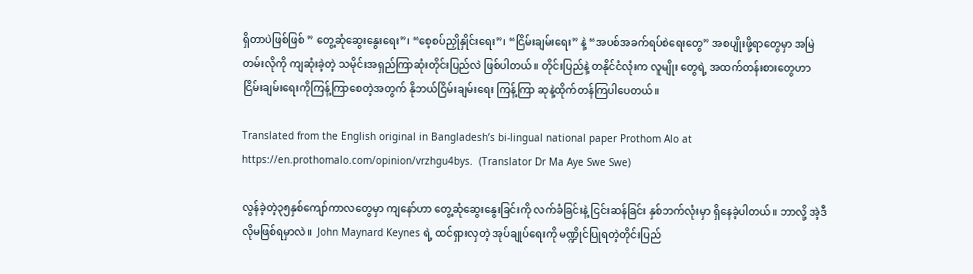ရှိတာပဲဖြစ်ဖြစ် ” တွေ့ဆုံဆွေးနွေးရေး”၊ “စေ့စပ်ညှိုနှိုင်းရေး”၊ “ငြိမ်းချမ်းရေး” နဲ့ “အပစ်အခက်ရပ်စဲရေးတွေ” အစပျိုးဖို့ရာတွေမှာ အမြဲတမ်းလိုကို ကျဆုံးခဲ့တဲ့ သမိုင်းအရှည်ကြာဆုံးတိုင်းပြည်လဲ ဖြစ်ပါတယ်။ တိုင်းပြည်နဲ့ တနိုင်ငံလုံးက လူမျိုး တွေရဲ့ အထက်တန်းစားတွေဟာ  ငြိမ်းချမ်းရေးကိုကြန့်ကြာစေတဲ့အတွက် နိုဘယ်ငြိမ်းချမ်းရေး ကြန့်ကြာ ဆုနဲ့ထိုက်တန်ကြပါပေတယ်။

Translated from the English original in Bangladesh’s bi-lingual national paper Prothom Alo at https://en.prothomalo.com/opinion/vrzhgu4bys.  (Translator Dr Ma Aye Swe Swe)

လွန်ခဲ့တဲ့၃၅နှစ်ကျော်ကာလတွေမှာ ကျနော်ဟာ တွေ့ဆုံဆွေးနွေးခြင်းကို လက်ခံခြင်းနဲ့ ငြင်းဆန်ခြင်း နှစ်ဘက်လုံးမှာ ရှိနေခဲ့ပါတယ်။ ဘာလို့ အဲ့ဒီလိုမဖြစ်ရမှာလဲ။  John Maynard Keynes ရဲ့ ထင်ရှားလှတဲ့ အုပ်ချုပ်ရေးကို မဏ္ဍိုင်ပြုရတဲ့တိုင်းပြည်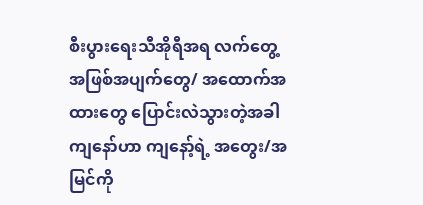စီးပွားရေးသီအိုရီအရ လက်တွေ့အဖြစ်အပျက်တွေ/ အထောက်အထားတွေ ပြောင်းလဲသွားတဲ့အခါ ကျနော်ဟာ ကျနော့်ရဲ့ အတွေး/အမြင်ကို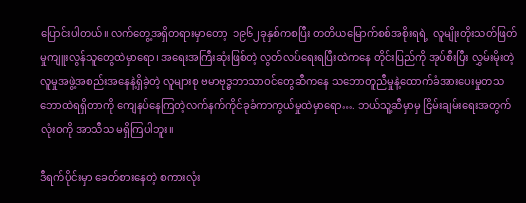ပြောင်းပါတယ်။ လက်တွေ့အရှိတရားမှာတော့  ၁၉၆၂ခုနှစ်ကစပြီး တတိယမြောက်စစ်အစိုးရရဲ့  လူမျိုးတိုးသတ်ဖြတ်မှုကျူးလွန်သူတွေထဲမှာရော၊ အရေးအကြီးဆုံးဖြစ်တဲ့ လွတ်လပ်ရေးရပြီးထဲကနေ တိုင်းပြည်ကို အုပ်စီးပြီး လွှမ်းမိုးတဲ့လူမှုအဖွဲ့အစည်းအနေနဲ့ရှိခဲ့တဲ့ လူများစု ဗမာဗုဒ္ဓဘာသာဝင်တွေဆီကနေ သ‌ဘောတူညီမှုနဲ့ထောက်ခံအားပေးမှုတသဘောထဲရရှိတာကို ကျေနပ်နေကြတဲ့လက်နက်ကိုင်ခုခံကာကွယ်မှုထဲမှာရော…. ဘယ်သူ့ဆီမှာမှ ငြိမ်းချမ်းရေးအတွက် လုံးဝကို အာသီသ မရှိကြပါဘူး။

ဒီရက်ပိုင်းမှာ ခေတ်စားနေတဲ့ စကားလုံး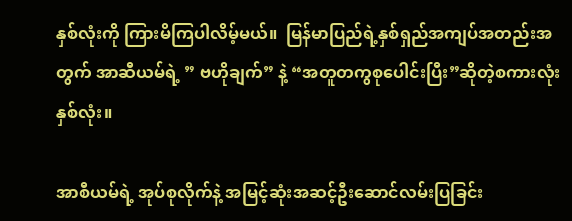နှစ်လုံးကို ကြားမိကြပါလိမ့်မယ်။  မြန်မာပြည်ရဲ့နှစ်ရှည်အကျပ်အတည်းအတွက် အာဆီယမ်ရဲ့ ” ဗဟိုချက်” နဲ့ “အတူတကွစုပေါင်းပြီး”ဆိုတဲ့စကားလုံးနှစ်လုံး။

အာစီယမ်ရဲ့ အုပ်စုလိုက်နဲ့ အမြင့်ဆုံးအဆင့်ဦးဆောင်လမ်းပြခြင်း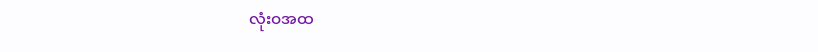လုံးဝအထ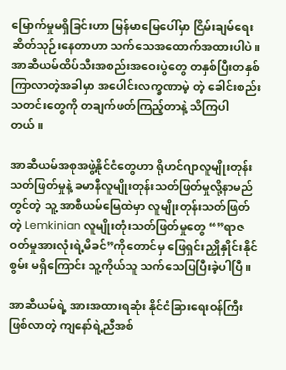မြောက်မှုမရှိခြင်းဟာ မြန်မာမြေပေါ်မှာ ငြိမ်းချမ်ရေးဆိတ်သုဉ်းနေတာဟာ သက်သေအထောက်အထားပါပဲ။ အာဆီယမ်ထိပ်သီးအစည်းအဝေးပွဲတွေ တနှစ်ပြီးတနှစ်ကြာလာတဲ့အခါမှာ အပေါင်းလက္ခဏာမဲ့ တဲ့ ခေါင်းစည်းသတင်းတွေကို တချက်ဖတ်ကြည့်တာနဲ့ သိကြပါတယ်။

အာဆီယမ်အစုအဖွဲ့နိုင်ငံတွေဟာ ရိုဟင်ဂျာလူမျိုးတုန်းသတ်ဖြတ်မှုနဲ့ ခမာနီလူမျိုးတုန်းသတ်ဖြတ်မှုလို့နာမည်တွင်တဲ့ သူ့ အာစီယမ်မြေထဲမှာ လူမျိုးတုန်းသတ်ဖြတ်တဲ့ Lemkinian လူမျိုးတုံးသတ်ဖြတ်မှုတွေ “”ရာဇဝတ်မှုအားလုံးရဲ့မိခင်”ကိုတောင်မှ ဖြေရှင်းညှိုနှိုင်းနိုင်စွမ်း မရှိကြောင်း သူ့ကိုယ်သူ သက်သေပြပြီးခဲ့ပါပြီ။

အာဆီယမ်ရဲ့ အားအထားရဆုံး နိုင်ငံခြားရေးဝန်ကြီးဖြစ်လာတဲ့ ကျနော်ရဲ့ညီအစ်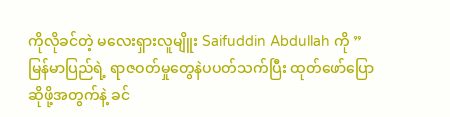ကိုလိုခင်တဲ့ မလေးရှားလူမျိူး Saifuddin Abdullah ကို ” မြန်မာပြည်ရဲ့ ရာဇဝတ်မှုတွေနဲပပတ်သက်ပြီး ထုတ်ဖော်ပြောဆိုဖို့အတွက်နဲ့ ခင်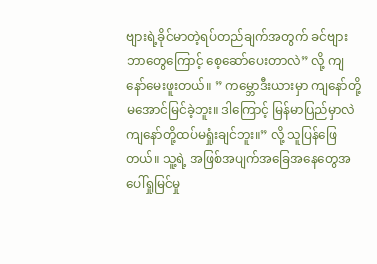ဗျားရဲ့ခိုင်မာတဲ့ရပ်တည်ချက်အတွက် ခင်ဗျား ဘာတွေကြောင့် စေ့ဆော်ပေးတာလဲ” လို့ ကျနော်မေးဖူးတယ်။ ” ကမ္ဘောဒီးယားမှာ ကျနော်တို့ မအောင်မြင်ခဲ့ဘူး။ ဒါကြောင့် မြန်မာပြည်မှာလဲ ကျနော်တို့ထပ်မရှုံးချင်ဘူး။” လို့ သူပြန်ဖြေတယ်။ သူ့ရဲ့ အဖြစ်အပျက်အခြေအနေတွေအပေါ်ရှုမြင်မှု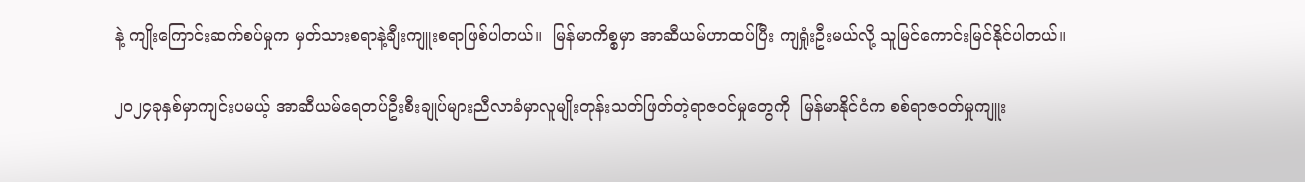နဲ့ ကျိုးကြောင်းဆက်စပ်မှုက မှတ်သားစရာနဲ့ချီးကျူးစရာဖြစ်ပါတယ်။  မြန်မာကိစ္စမှာ အာဆီယမ်ဟာထပ်ပြီး ကျရှုံးဦးမယ်လို့ သူမြင်ကောင်းမြင်နိုင်ပါတယ်။

၂၀၂၄ခုနှစ်မှာကျင်းပမယ့် အာဆီယမ်ရေတပ်ဦးစီးချုပ်များညီလာခံမှာလူမျိုးတုန်းသတ်ဖြတ်တဲ့ရာဇဝင်မှုတွေကို  မြန်မာနိုင်ငံက စစ်ရာဇဝတ်မှုကျူး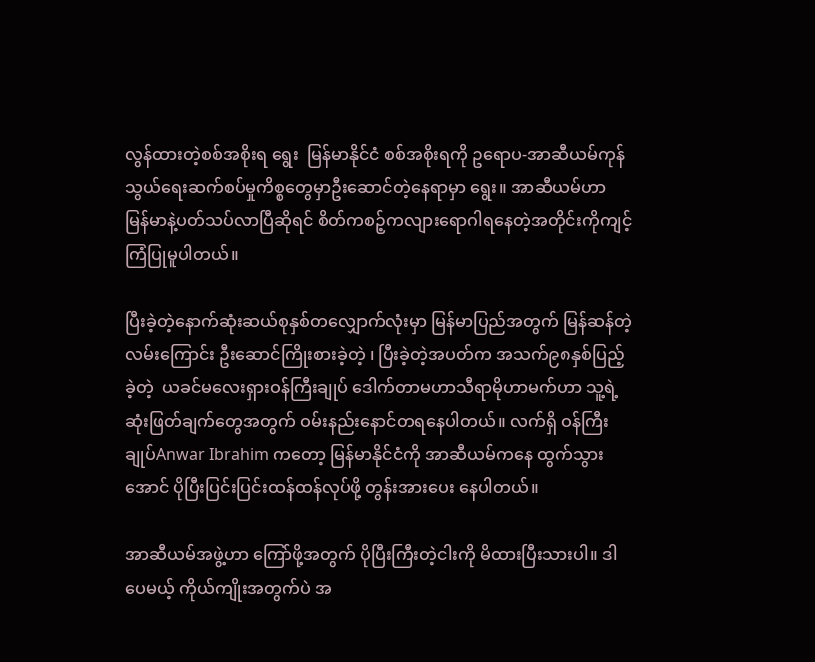လွန်ထားတဲ့စစ်အစိုးရ ရွေး  မြန်မာနိုင်ငံ စစ်အစိုးရကို ဥရောပ-အာဆီယမ်ကုန်သွယ်ရေးဆက်စပ်မှုကိစ္စတွေမှာဦးဆောင်တဲ့နေရာမှာ ရွေး။ အာဆီယမ်ဟာ မြန်မာနဲ့ပတ်သပ်လာပြီဆိုရင် စိတ်ကစဉ့်ကလျားရောဂါရနေတဲ့အတိုင်းကိုကျင့်ကြံပြုမူပါတယ်။

ပြီးခဲ့တဲ့နောက်ဆုံးဆယ်စုနှစ်တလျှောက်လုံးမှာ မြန်မာပြည်အတွက် မြန်ဆန်တဲ့လမ်းကြောင်း ဦးဆောင်ကြိုးစားခဲ့တဲ့ ၊ ပြီးခဲ့တဲ့အပတ်က အသက်၉၈နှစ်ပြည့်ခဲ့တဲ့  ယခင်မလေးရှားဝန်ကြီးချုပ် ဒေါက်တာမဟာသီရာမိုဟာမက်ဟာ သူ့ရဲ့ဆုံးဖြတ်ချက်တွေအတွက် ဝမ်းနည်းနောင်တရနေပါတယ်။ လက်ရှိ ဝန်ကြီးချုပ်Anwar Ibrahim ကတော့ မြန်မာနိုင်ငံကို အာဆီယမ်ကနေ ထွက်သွားအောင် ပိုပြီးပြင်းပြင်းထန်ထန်လုပ်ဖို့ တွန်းအားပေး နေပါတယ်။

အာဆီယမ်အဖွဲ့ဟာ ကြော်ဖို့အတွက် ပိုပြီးကြီးတဲ့ငါးကို မိထားပြီးသားပါ။ ဒါပေမယ့် ကိုယ်ကျိုးအတွက်ပဲ အ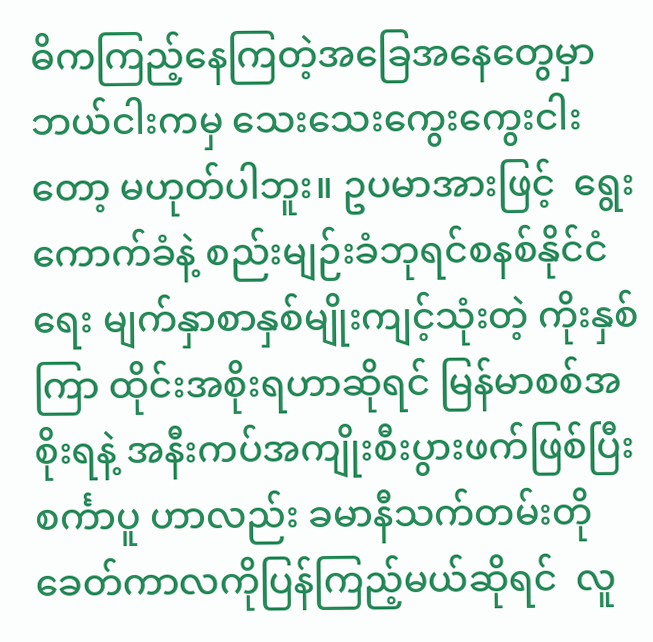ဓိကကြည့်နေကြတဲ့အခြေအနေတွေမှာ ဘယ်ငါးကမှ သေးသေးကွေးကွေးငါးတော့ မဟုတ်ပါဘူး။ ဥပမာအားဖြင့်  ရွေးကောက်ခံနဲ့ စည်းမျဉ်းခံဘုရင်စနစ်နိုင်ငံရေး မျက်နှာစာနှစ်မျိုးကျင့်သုံးတဲ့ ကိုးနှစ်ကြာ ထိုင်းအစိုးရဟာဆိုရင် မြန်မာစစ်အစိုးရနဲ့ အနီးကပ်အကျိုးစီးပွားဖက်ဖြစ်ပြီး စင်္ကာပူ ဟာလည်း ခမာနီသက်တမ်းတိုခေတ်ကာလကိုပြန်ကြည့်မယ်ဆိုရင်  လူ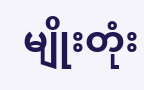မျိုးတုံး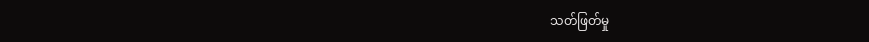သတ်ဖြတ်မှု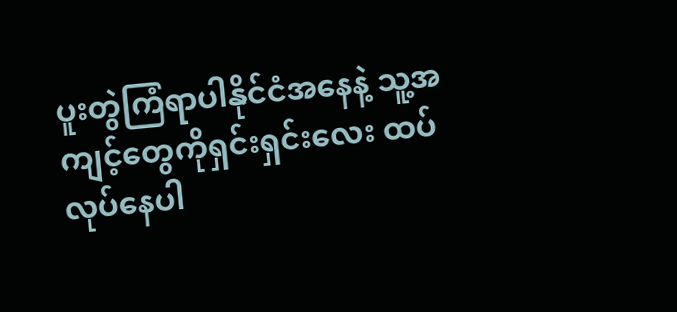ပူးတွဲကြံရာပါနိုင်ငံအနေနဲ့ သူ့အကျင့်တွေကိုရှင်းရှင်းလေး ထပ်လုပ်နေပါ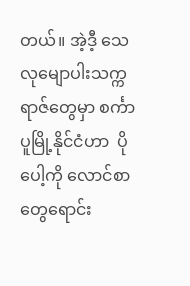တယ်။ အဲ့ဒီ့ သေလုမျောပါးသက္ကရာဇ်တွေမှာ စင်္ကာပူမြို့နိုင်ငံဟာ  ပိုပေါ့ကို လောင်စာတွေရောင်း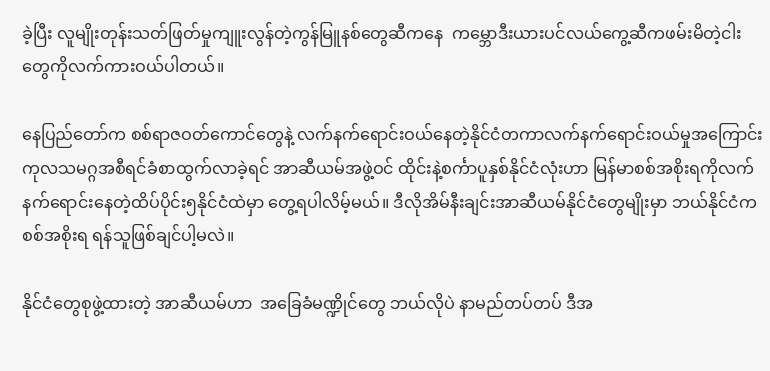ခဲ့ပြီး လူမျိုးတုန်းသတ်ဖြတ်မှုကျူးလွန်တဲ့ကွန်မြူနစ်တွေဆီကနေ  ကမ္ဘောဒီးယားပင်လယ်ကွေ့ဆီကဖမ်းမိတဲ့ငါးတွေကိုလက်ကားဝယ်ပါတယ်။

နေပြည်တော်က စစ်ရာဇဝတ်ကောင်တွေနဲ့ လက်နက်ရောင်းဝယ်နေတဲ့နိုင်ငံတကာလက်နက်ရောင်းဝယ်မှုအကြောင်း ကုလသမဂ္ဂအစီရင်ခံစာထွက်လာခဲ့ရင် အာဆီယမ်အဖွဲ့ဝင် ထိုင်းနဲ့စင်္ကာပူနှစ်နိုင်ငံလုံးဟာ မြန်မာစစ်အစိုးရကိုလက်နက်ရောင်းနေတဲ့ထိပ်ပိုင်း၅နိုင်ငံထဲမှာ တွေ့ရပါလိမ့်မယ်။ ဒီလိုအိမ်နီးချင်းအာဆီယမ်နိုင်ငံတွေမျိုးမှာ ဘယ်နိုင်ငံက စစ်အစိုးရ ရန်သူဖြစ်ချင်ပါ့မလဲ။

နိုင်ငံတွေစုဖွဲ့ထားတဲ့ အာဆီယမ်ဟာ  အခြေခံမဏ္ဍိုင်တွေ ဘယ်လိုပဲ နာမည်တပ်တပ် ဒီအ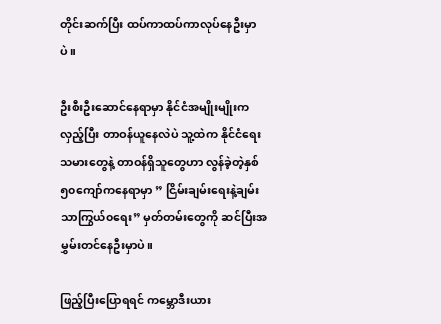တိုင်းဆက်ပြီး ထပ်ကာထပ်ကာလုပ်နေဦးမှာပဲ။

ဦးစီးဦးဆောင်နေရာမှာ နိုင်ငံအမျိုးမျိုးက လှည့်ပြီး တာဝန်ယူနေလဲပဲ သူ့ထဲက နိုင်ငံရေးသမားတွေနဲ့ တာဝန်ရှိသူတွေဟာ လွန်ခဲ့တဲ့နှစ်၅၀ကျော်ကနေရာမှာ ” ငြိမ်းချမ်းရေးနဲ့ချမ်းသာကြွယ်၀ရေး” မှတ်တမ်းတွေကို ဆင်ပြီးအမွှမ်းတင်နေဦးမှာပဲ။

ဖြည့်ပြီးပြောရရင် ကမ္ဘောဒီးယား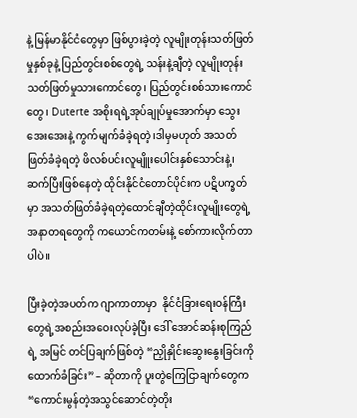နဲ့ မြန်မာနိုင်ငံတွေမှာ ဖြစ်ပွားခဲ့တဲ့ လူမျိုးတုန်းသတ်ဖြတ်မှုနှစ်ခုနဲ့ ပြည်တွင်းစစ်တွေရဲ့ သန်းနဲ့ချီတဲ့ လူမျိုးတုန်းသတ်ဖြတ်မှုသားကောင်တွေ၊ ပြည်တွင်းစစ်သားကောင်တွေ၊ Duterte အစိုးရရဲ့အုပ်ချုပ်မှုအောက်မှာ သွေးအေးအေးနဲ့ ကွက်မျက်ခံခဲ့ရတဲ့၊ဒါမှမဟုတ် အသတ်ဖြတ်ခံခဲ့ရတဲ့ ဖိလစ်ပင်းလူမျိူးပေါင်းနှစ်သောင်းနဲ့၊ ဆက်ပြီးဖြစ်နေတဲ့ ထိုင်းနိုင်ငံတောင်ပိုင်းက ပဋိပက္ခတ်မှာ အသတ်ဖြတ်ခံခဲ့ရတဲ့ထောင်ချီတဲ့ထိုင်းလူမျိုးတွေရဲ့ အနာတရတွေကို ကယောင်ကတမ်းနဲ့ စော်ကားလိုက်တာပါပဲ။

ပြီးခဲ့တဲ့အပတ်က ဂျာကာတာမှာ  နိုင်ငံခြားရေးဝန်ကြီးတွေရဲ့အစည်းအဝေးလုပ်ခဲ့ပြီး ဒေါ် အောင်ဆန်းစုကြည်ရဲ့ အမြင် တင်ပြချက်ဖြစ်တဲ့ “ညှိုနှိုင်းဆွေးနွေးခြင်းကို ထောက်ခံခြင်း” – ဆိုတာကို ပူးတွဲကြေငြာချက်တွေက “ကောင်းမွန်တဲ့အသွင်ဆောင်တဲ့တိုး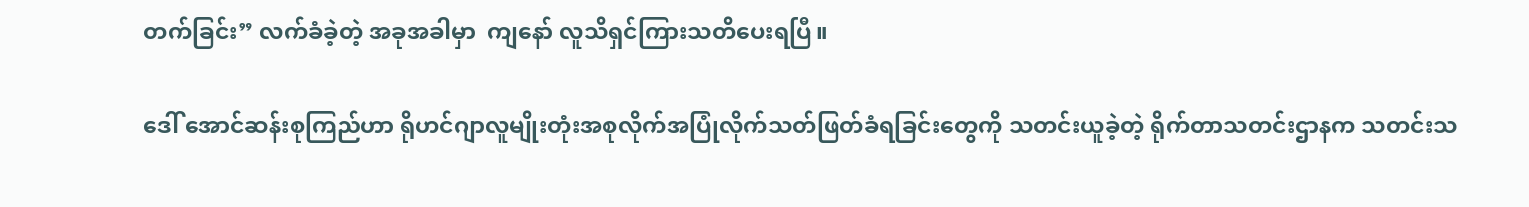တက်ခြင်း” လက်ခံခဲ့တဲ့ အခုအခါမှာ  ကျနော် လူသိရှင်ကြားသတိပေးရပြီ။

ဒေါ် အောင်ဆန်းစုကြည်ဟာ ရိုဟင်ဂျာလူမျိုးတုံးအစုလိုက်အပြုံလိုက်သတ်ဖြတ်ခံရခြင်းတွေကို သတင်းယူခဲ့တဲ့ ရိုက်တာသတင်းဌာနက သတင်းသ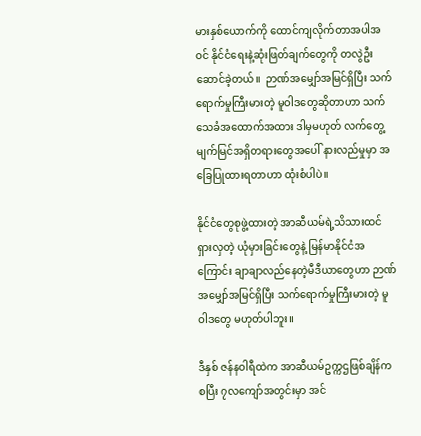မားနှစ်ယောက်ကို ထောင်ကျလိုက်တာအပါအဝင် နိုင်ငံရေးနဲ့ဆုံးဖြတ်ချက်တွေကို တလွဲဦးဆောင်ခဲ့တယ်။  ဉာဏ်အမျှော်အမြင်ရှိပြီး သက်ရောက်မှုကြီးမားတဲ့ မူဝါဒတွေဆိုတာဟာ သက်သေခံအထောက်အထား ဒါမှမဟုတ် လက်တွေ့မျက်မြင်အရှိတရားတွေအပေါ် နားလည်မှုမှာ အခြေပြုထားရတာဟာ ထုံးစံပါပဲ။

နိုင်ငံတွေစုဖွဲ့ထားတဲ့ အာဆီယမ်ရဲ့သိသားထင်ရှားလှတဲ့ ယုံမှားခြင်းတွေနဲ့ မြန်မာနိုင်ငံအကြောင်း ချာချာလည်နေတဲ့မီဒီယာတွေဟာ ဉာဏ်အမျှော်အမြင်ရှိပြီး သက်ရောက်မှုကြီးမားတဲ့ မူဝါဒတွေ မဟုတ်ပါဘူး။

ဒီနှစ် ဇန်နဝါရီထဲက အာဆီယမ်ဥက္ကဌဖြစ်ချိန်ကစပြီး ၇လကျော်အတွင်းမှာ အင်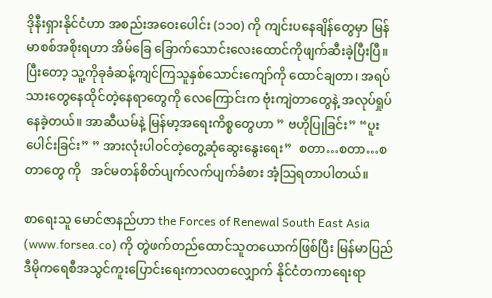ဒိုနီးရှားနိုင်ငံဟာ အစည်းအဝေးပေါင်း (၁၁၀) ကို ကျင်းပနေချိန်တွေမှာ မြန်မာစစ်အစိုးရဟာ အိမ်ခြေ ခြောက်သောင်းလေးထောင်ကိုဖျက်ဆီးခဲ့ပြီးပြီ။ ပြီးတော့ သူ့ကိုခုခံဆန့်ကျင်ကြသူနှစ်သောင်းကျော်ကို ထောင်ချတာ၊ အရပ်သားတွေနေထိုင်တဲ့နေရာတွေကို လေကြောင်းက ဗုံးကျဲတာတွေနဲ့ အလုပ်ရှုပ်နေခဲ့တယ်။ အာဆီယမ်နဲ့ မြန်မာ့အရေးကိစ္စတွေဟာ ” ဗဟိုပြုခြင်း” “ပူးပေါင်းခြင်း” ” အားလုံးပါဝင်တဲ့တွေ့ဆုံဆွေးနွေးရေး”  စတာ…စတာ…စတာတွေ ကို   အင်မတန်စိတ်ပျက်လက်ပျက်ခံစား အံ့သြရတာပါတယ်။

စာရေးသူ မောင်ဇာနည်ဟာ the Forces of Renewal South East Asia (www.forsea.co) ကို တွဲဖက်တည်ထောင်သူတယောက်ဖြစ်ပြီး မြန်မာပြည်ဒီမိုကရေစီအသွင်ကူးပြောင်းရေးကာလတလျှောက် နိုင်ငံတကာရေးရာ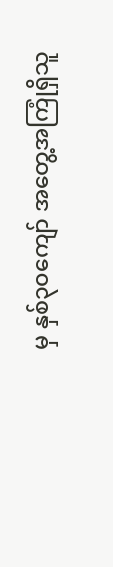မှ နှစ်၃၀ကျော် အတွေ့အကြုံရှိသူ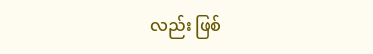လည်း ဖြစ်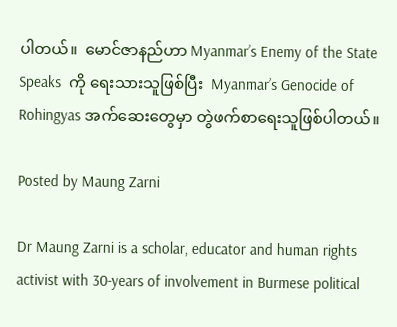ပါတယ်။  မောင်ဇာနည်ဟာ Myanmar’s Enemy of the State Speaks  ကို ရေးသားသူဖြစ်ပြီး  Myanmar’s Genocide of Rohingyas အက်ဆေးတွေမှာ တွဲဖက်စာရေးသူဖြစ်ပါတယ်။

Posted by Maung Zarni

Dr Maung Zarni is a scholar, educator and human rights activist with 30-years of involvement in Burmese political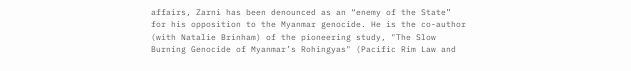affairs, Zarni has been denounced as an “enemy of the State” for his opposition to the Myanmar genocide. He is the co-author (with Natalie Brinham) of the pioneering study, "The Slow Burning Genocide of Myanmar’s Rohingyas" (Pacific Rim Law and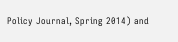Policy Journal, Spring 2014) and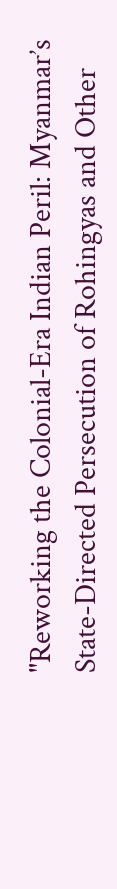"Reworking the Colonial-Era Indian Peril: Myanmar’s State-Directed Persecution of Rohingyas and Other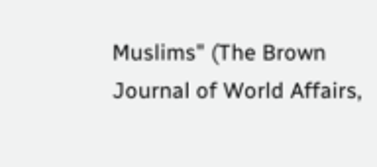Muslims" (The Brown Journal of World Affairs,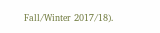Fall/Winter 2017/18).